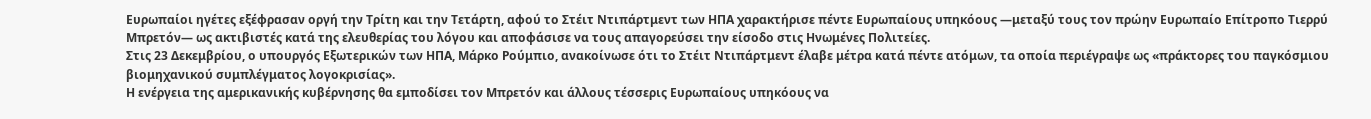Ευρωπαίοι ηγέτες εξέφρασαν οργή την Τρίτη και την Τετάρτη, αφού το Στέιτ Ντιπάρτμεντ των ΗΠΑ χαρακτήρισε πέντε Ευρωπαίους υπηκόους —μεταξύ τους τον πρώην Ευρωπαίο Επίτροπο Τιερρύ Μπρετόν— ως ακτιβιστές κατά της ελευθερίας του λόγου και αποφάσισε να τους απαγορεύσει την είσοδο στις Ηνωμένες Πολιτείες.
Στις 23 Δεκεμβρίου, ο υπουργός Εξωτερικών των ΗΠΑ, Μάρκο Ρούμπιο, ανακοίνωσε ότι το Στέιτ Ντιπάρτμεντ έλαβε μέτρα κατά πέντε ατόμων, τα οποία περιέγραψε ως «πράκτορες του παγκόσμιου βιομηχανικού συμπλέγματος λογοκρισίας».
Η ενέργεια της αμερικανικής κυβέρνησης θα εμποδίσει τον Μπρετόν και άλλους τέσσερις Ευρωπαίους υπηκόους να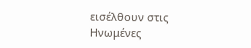εισέλθουν στις Ηνωμένες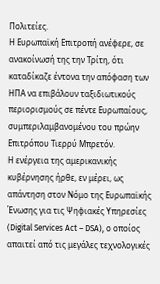Πολιτείες.
Η Ευρωπαϊκή Επιτροπή ανέφερε, σε ανακοίνωσή της την Τρίτη, ότι καταδίκαζε έντονα την απόφαση των ΗΠΑ να επιβάλουν ταξιδιωτικούς περιορισμούς σε πέντε Ευρωπαίους, συμπεριλαμβανομένου του πρώην Επιτρόπου Τιερρύ Μπρετόν.
Η ενέργεια της αμερικανικής κυβέρνησης ήρθε, εν μέρει, ως απάντηση στον Νόμο της Ευρωπαϊκής Ένωσης για τις Ψηφιακές Υπηρεσίες (Digital Services Act – DSA), ο οποίος απαιτεί από τις μεγάλες τεχνολογικές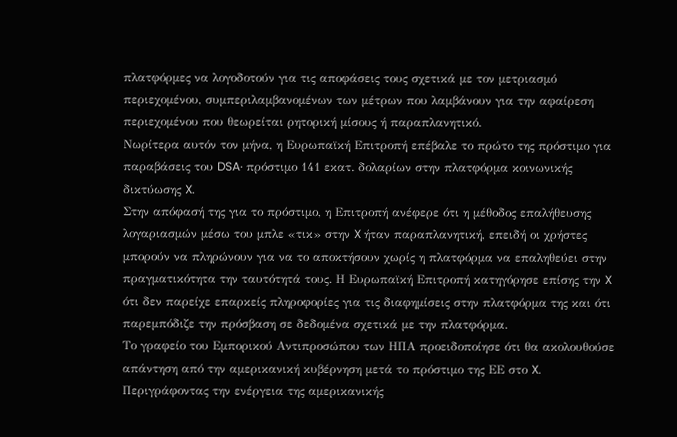πλατφόρμες να λογοδοτούν για τις αποφάσεις τους σχετικά με τον μετριασμό περιεχομένου, συμπεριλαμβανομένων των μέτρων που λαμβάνουν για την αφαίρεση περιεχομένου που θεωρείται ρητορική μίσους ή παραπλανητικό.
Νωρίτερα αυτόν τον μήνα, η Ευρωπαϊκή Επιτροπή επέβαλε το πρώτο της πρόστιμο για παραβάσεις του DSA· πρόστιμο 141 εκατ. δολαρίων στην πλατφόρμα κοινωνικής δικτύωσης X.
Στην απόφασή της για το πρόστιμο, η Επιτροπή ανέφερε ότι η μέθοδος επαλήθευσης λογαριασμών μέσω του μπλε «τικ» στην X ήταν παραπλανητική, επειδή οι χρήστες μπορούν να πληρώνουν για να το αποκτήσουν χωρίς η πλατφόρμα να επαληθεύει στην πραγματικότητα την ταυτότητά τους. Η Ευρωπαϊκή Επιτροπή κατηγόρησε επίσης την X ότι δεν παρείχε επαρκείς πληροφορίες για τις διαφημίσεις στην πλατφόρμα της και ότι παρεμπόδιζε την πρόσβαση σε δεδομένα σχετικά με την πλατφόρμα.
Το γραφείο του Εμπορικού Αντιπροσώπου των ΗΠΑ προειδοποίησε ότι θα ακολουθούσε απάντηση από την αμερικανική κυβέρνηση μετά το πρόστιμο της ΕΕ στο X.
Περιγράφοντας την ενέργεια της αμερικανικής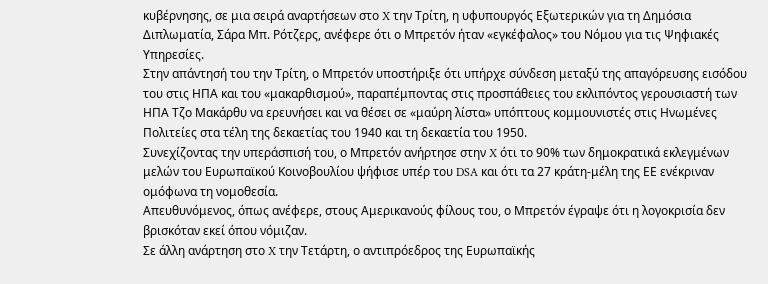κυβέρνησης, σε μια σειρά αναρτήσεων στο X την Τρίτη, η υφυπουργός Εξωτερικών για τη Δημόσια Διπλωματία, Σάρα Μπ. Ρότζερς, ανέφερε ότι ο Μπρετόν ήταν «εγκέφαλος» του Νόμου για τις Ψηφιακές Υπηρεσίες.
Στην απάντησή του την Τρίτη, ο Μπρετόν υποστήριξε ότι υπήρχε σύνδεση μεταξύ της απαγόρευσης εισόδου του στις ΗΠΑ και του «μακαρθισμού», παραπέμποντας στις προσπάθειες του εκλιπόντος γερουσιαστή των ΗΠΑ Τζο Μακάρθυ να ερευνήσει και να θέσει σε «μαύρη λίστα» υπόπτους κομμουνιστές στις Ηνωμένες Πολιτείες στα τέλη της δεκαετίας του 1940 και τη δεκαετία του 1950.
Συνεχίζοντας την υπεράσπισή του, ο Μπρετόν ανήρτησε στην X ότι το 90% των δημοκρατικά εκλεγμένων μελών του Ευρωπαϊκού Κοινοβουλίου ψήφισε υπέρ του DSA και ότι τα 27 κράτη-μέλη της ΕΕ ενέκριναν ομόφωνα τη νομοθεσία.
Απευθυνόμενος, όπως ανέφερε, στους Αμερικανούς φίλους του, ο Μπρετόν έγραψε ότι η λογοκρισία δεν βρισκόταν εκεί όπου νόμιζαν.
Σε άλλη ανάρτηση στο X την Τετάρτη, ο αντιπρόεδρος της Ευρωπαϊκής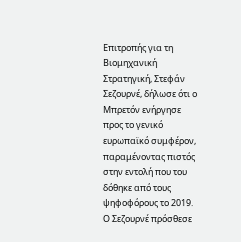Επιτροπής για τη Βιομηχανική Στρατηγική, Στεφάν Σεζουρνέ, δήλωσε ότι ο Μπρετόν ενήργησε προς το γενικό ευρωπαϊκό συμφέρον, παραμένοντας πιστός στην εντολή που του δόθηκε από τους ψηφοφόρους το 2019.
Ο Σεζουρνέ πρόσθεσε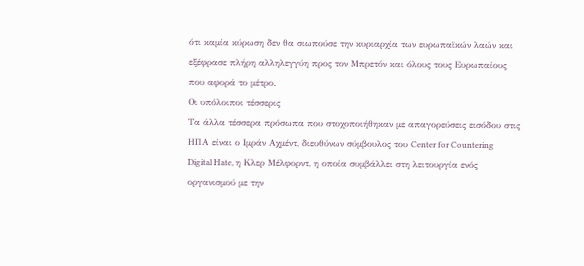ότι καμία κύρωση δεν θα σιωπούσε την κυριαρχία των ευρωπαϊκών λαών και εξέφρασε πλήρη αλληλεγγύη προς τον Μπρετόν και όλους τους Ευρωπαίους που αφορά το μέτρο.
Οι υπόλοιποι τέσσερις
Τα άλλα τέσσερα πρόσωπα που στοχοποιήθηκαν με απαγορεύσεις εισόδου στις ΗΠΑ είναι ο Ιμράν Αχμέντ, διευθύνων σύμβουλος του Center for Countering Digital Hate, η Κλερ Μέλφορντ, η οποία συμβάλλει στη λειτουργία ενός οργανισμού με την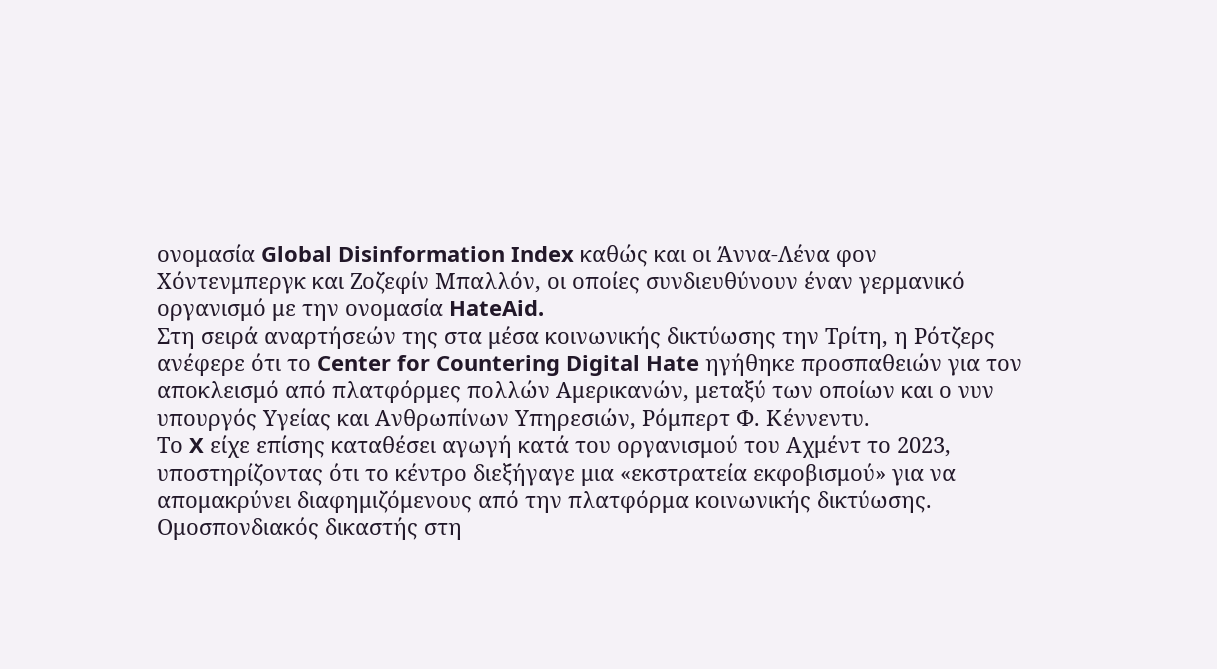ονομασία Global Disinformation Index καθώς και οι Άννα-Λένα φον Χόντενμπεργκ και Ζοζεφίν Μπαλλόν, οι οποίες συνδιευθύνουν έναν γερμανικό οργανισμό με την ονομασία HateAid.
Στη σειρά αναρτήσεών της στα μέσα κοινωνικής δικτύωσης την Τρίτη, η Ρότζερς ανέφερε ότι το Center for Countering Digital Hate ηγήθηκε προσπαθειών για τον αποκλεισμό από πλατφόρμες πολλών Αμερικανών, μεταξύ των οποίων και ο νυν υπουργός Υγείας και Ανθρωπίνων Υπηρεσιών, Ρόμπερτ Φ. Κέννεντυ.
Το X είχε επίσης καταθέσει αγωγή κατά του οργανισμού του Αχμέντ το 2023, υποστηρίζοντας ότι το κέντρο διεξήγαγε μια «εκστρατεία εκφοβισμού» για να απομακρύνει διαφημιζόμενους από την πλατφόρμα κοινωνικής δικτύωσης. Ομοσπονδιακός δικαστής στη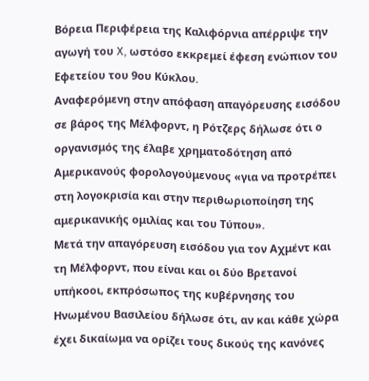Βόρεια Περιφέρεια της Καλιφόρνια απέρριψε την αγωγή του X, ωστόσο εκκρεμεί έφεση ενώπιον του Εφετείου του 9ου Κύκλου.
Αναφερόμενη στην απόφαση απαγόρευσης εισόδου σε βάρος της Μέλφορντ, η Ρότζερς δήλωσε ότι ο οργανισμός της έλαβε χρηματοδότηση από Αμερικανούς φορολογούμενους «για να προτρέπει στη λογοκρισία και στην περιθωριοποίηση της αμερικανικής ομιλίας και του Τύπου».
Μετά την απαγόρευση εισόδου για τον Αχμέντ και τη Μέλφορντ, που είναι και οι δύο Βρετανοί υπήκοοι, εκπρόσωπος της κυβέρνησης του Ηνωμένου Βασιλείου δήλωσε ότι, αν και κάθε χώρα έχει δικαίωμα να ορίζει τους δικούς της κανόνες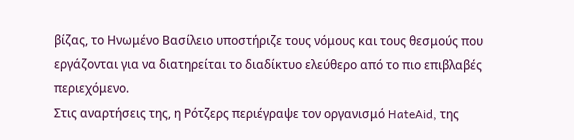βίζας, το Ηνωμένο Βασίλειο υποστήριζε τους νόμους και τους θεσμούς που εργάζονται για να διατηρείται το διαδίκτυο ελεύθερο από το πιο επιβλαβές περιεχόμενο.
Στις αναρτήσεις της, η Ρότζερς περιέγραψε τον οργανισμό HateAid, της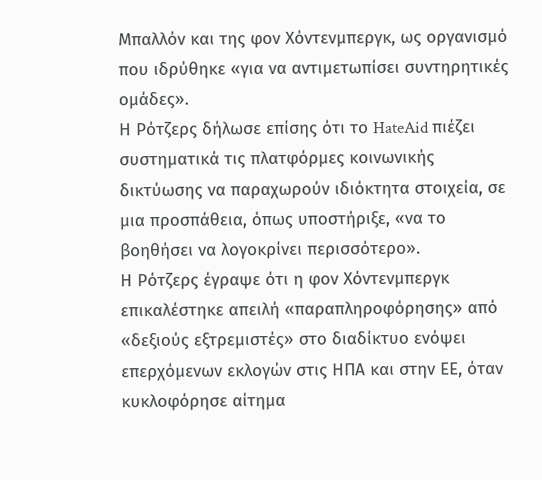Μπαλλόν και της φον Χόντενμπεργκ, ως οργανισμό που ιδρύθηκε «για να αντιμετωπίσει συντηρητικές ομάδες».
Η Ρότζερς δήλωσε επίσης ότι το HateAid πιέζει συστηματικά τις πλατφόρμες κοινωνικής δικτύωσης να παραχωρούν ιδιόκτητα στοιχεία, σε μια προσπάθεια, όπως υποστήριξε, «να το βοηθήσει να λογοκρίνει περισσότερο».
Η Ρότζερς έγραψε ότι η φον Χόντενμπεργκ επικαλέστηκε απειλή «παραπληροφόρησης» από «δεξιούς εξτρεμιστές» στο διαδίκτυο ενόψει επερχόμενων εκλογών στις ΗΠΑ και στην ΕΕ, όταν κυκλοφόρησε αίτημα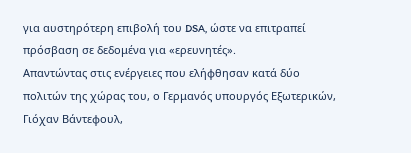για αυστηρότερη επιβολή του DSA, ώστε να επιτραπεί πρόσβαση σε δεδομένα για «ερευνητές».
Απαντώντας στις ενέργειες που ελήφθησαν κατά δύο πολιτών της χώρας του, ο Γερμανός υπουργός Εξωτερικών, Γιόχαν Βάντεφουλ,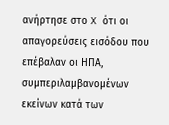ανήρτησε στο X ότι οι απαγορεύσεις εισόδου που επέβαλαν οι ΗΠΑ, συμπεριλαμβανομένων εκείνων κατά των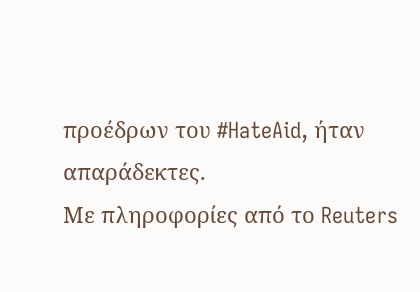προέδρων του #HateAid, ήταν απαράδεκτες.
Με πληροφορίες από το Reuters